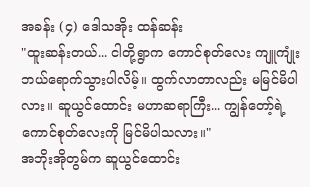အခန်း (၄) ဒေါသအိုး ထန်ဆန်း
"ထူးဆန်းတယ်... ငါတို့ရွာက ကောင်စုတ်လေး ကျူကျုံး ဘယ်ရောက်သွားပါလိမ့်။ ထွက်လာတာလည်း မမြင်မိပါလား။ ဆူယွင်ထောင်း မဟာဆရာကြီး... ကျွန်တော့်ရဲ့ ကောင်စုတ်လေးကို မြင်မိပါသလား။"
အဘိုးအိုတွမ်က ဆူယွင်ထောင်း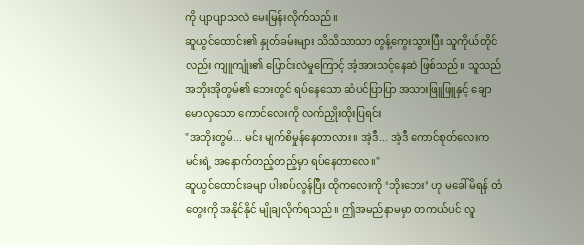ကို ပျာပျာသလဲ မေးမြန်းလိုက်သည်။
ဆူယွင်ထောင်း၏ နှုတ်ခမ်းများ သိသိသာသာ တွန့်ကွေးသွားပြီး သူကိုယ်တိုင်လည်း ကျူကျုံး၏ ပြောင်းလဲမှုကြောင့် အံ့အားသင့်နေဆဲ ဖြစ်သည်။ သူသည် အဘိုးအိုတွမ်၏ ဘေးတွင် ရပ်နေသော ဆံပင်ပြာပြာ အသားဖြူဖြူနှင့် ချောမောလှသော ကောင်လေးကို လက်ညှိုးထိုးပြရင်း
"အဘိုးတွမ်... မင်း မျက်စိမှုန်နေတာလား။ အဲ့ဒီ... အဲ့ဒီ ကောင်စုတ်လေးက မင်းရဲ့ အနောက်တည့်တည့်မှာ ရပ်နေတာလေ။"
ဆူယွင်ထောင်းခမျာ ပါးစပ်လွန်ပြီး ထိုကလေးကို ‘ဘိုးဘေး’ ဟု မခေါ်မိရန် တံတွေးကို အနိုင်နိုင် မျိုချလိုက်ရသည်။ ဤအမည်နာမမှာ တကယ်ပင် လူ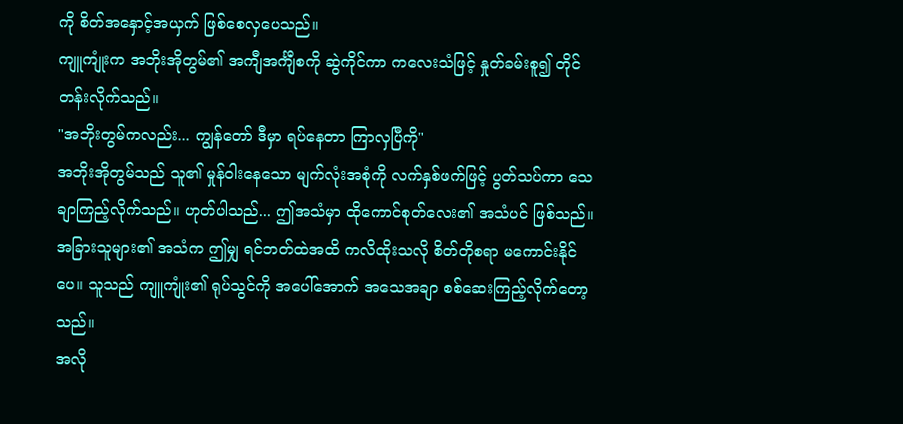ကို စိတ်အနှောင့်အယှက် ဖြစ်စေလှပေသည်။
ကျူကျုံးက အဘိုးအိုတွမ်၏ အကျီအင်္ကျီစကို ဆွဲကိုင်ကာ ကလေးသံဖြင့် နှုတ်ခမ်းစူ၍ တိုင်တန်းလိုက်သည်။
"အဘိုးတွမ်ကလည်း... ကျွန်တော် ဒီမှာ ရပ်နေတာ ကြာလှပြီကို"
အဘိုးအိုတွမ်သည် သူ၏ မှုန်ဝါးနေသော မျက်လုံးအစုံကို လက်နှစ်ဖက်ဖြင့် ပွတ်သပ်ကာ သေချာကြည့်လိုက်သည်။ ဟုတ်ပါသည်... ဤအသံမှာ ထိုကောင်စုတ်လေး၏ အသံပင် ဖြစ်သည်။ အခြားသူများ၏ အသံက ဤမျှ ရင်ဘတ်ထဲအထိ ကလိထိုးသလို စိတ်တိုစရာ မကောင်းနိုင်ပေ။ သူသည် ကျူကျုံး၏ ရုပ်သွင်ကို အပေါ်အောက် အသေအချာ စစ်ဆေးကြည့်လိုက်တော့သည်။
အလို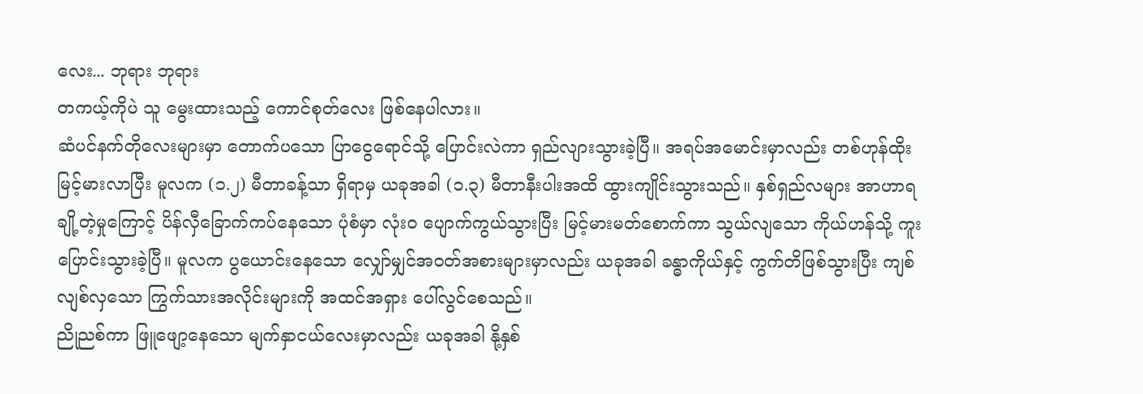လေး... ဘုရား ဘုရား
တကယ့်ကိုပဲ သူ မွေးထားသည့် ကောင်စုတ်လေး ဖြစ်နေပါလား။
ဆံပင်နက်တိုလေးများမှာ တောက်ပသော ပြာငွေရောင်သို့ ပြောင်းလဲကာ ရှည်လျားသွားခဲ့ပြီ။ အရပ်အမောင်းမှာလည်း တစ်ဟုန်ထိုး မြင့်မားလာပြီး မူလက (၁.၂) မီတာခန့်သာ ရှိရာမှ ယခုအခါ (၁.၃) မီတာနီးပါးအထိ ထွားကျိုင်းသွားသည်။ နှစ်ရှည်လများ အာဟာရချို့တဲ့မှုကြောင့် ပိန်လှီခြောက်ကပ်နေသော ပုံစံမှာ လုံးဝ ပျောက်ကွယ်သွားပြီး မြင့်မားမတ်စောက်ကာ သွယ်လျသော ကိုယ်ဟန်သို့ ကူးပြောင်းသွားခဲ့ပြီ။ မူလက ပွယောင်းနေသော လျှော်မျှင်အဝတ်အစားများမှာလည်း ယခုအခါ ခန္ဓာကိုယ်နှင့် ကွက်တိဖြစ်သွားပြီး ကျစ်လျစ်လှသော ကြွက်သားအလိုင်းများကို အထင်အရှား ပေါ်လွင်စေသည်။
ညိုညစ်ကာ ဖြူဖျော့နေသော မျက်နှာငယ်လေးမှာလည်း ယခုအခါ နို့နှစ်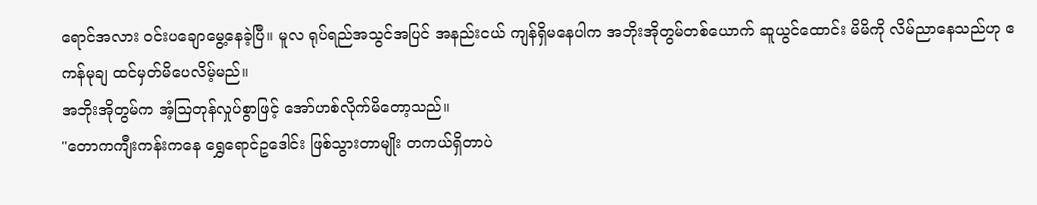ရောင်အလား ဝင်းပချောမွေ့နေခဲ့ပြီ။ မူလ ရုပ်ရည်အသွင်အပြင် အနည်းငယ် ကျန်ရှိမနေပါက အဘိုးအိုတွမ်တစ်ယောက် ဆူယွင်ထောင်း မိမိကို လိမ်ညာနေသည်ဟု ဧကန်မုချ ထင်မှတ်မိပေလိမ့်မည်။
အဘိုးအိုတွမ်က အံ့သြတုန်လှုပ်စွာဖြင့် အော်ဟစ်လိုက်မိတော့သည်။
"တောကကျီးကန်းကနေ ရွှေရောင်ဥဒေါင်း ဖြစ်သွားတာမျိုး တကယ်ရှိတာပဲ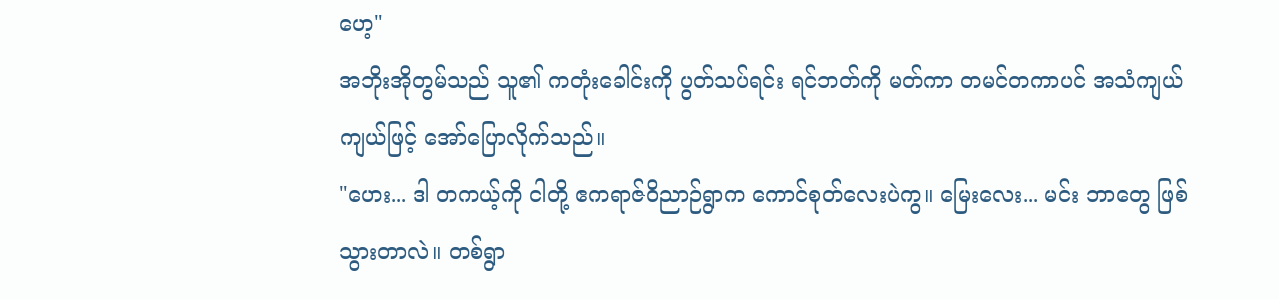ဟေ့"
အဘိုးအိုတွမ်သည် သူ၏ ကတုံးခေါင်းကို ပွတ်သပ်ရင်း ရင်ဘတ်ကို မတ်ကာ တမင်တကာပင် အသံကျယ်ကျယ်ဖြင့် အော်ပြောလိုက်သည်။
"ဟေး... ဒါ တကယ့်ကို ငါတို့ ဧကရာဇ်ဝိညာဉ်ရွာက ကောင်စုတ်လေးပဲကွ။ မြေးလေး... မင်း ဘာတွေ ဖြစ်သွားတာလဲ။ တစ်ရွာ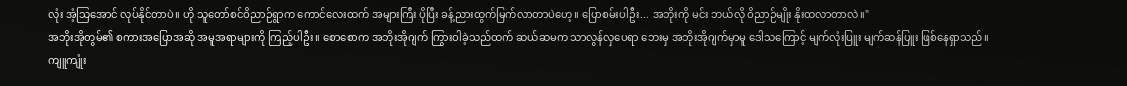လုံး အံ့သြအောင် လုပ်နိုင်တာပဲ။ ဟို သူတော်စင်ဝိညာဉ်ရွာက ကောင်လေးထက် အများကြီး ပိုပြီး ခန့်ညားထွက်မြက်လာတာပဲဟေ့။ ပြောစမ်းပါဦး... အဘိုးကို မင်း ဘယ်လို ဝိညာဉ်မျိုး နိုးထလာတာလဲ။"
အဘိုးအိုတွမ်၏ စကားအပြောအဆို အမူအရာများကို ကြည့်ပါဦး။ စောစောက အဘိုးအိုဂျက် ကြွားဝါခဲ့သည်ထက် ဆယ်ဆမက သာလွန်လှပေရာ ဘေးမှ အဘိုးအိုဂျက်မှာမူ ဒေါသကြောင့် မျက်လုံးပြူး မျက်ဆန်ပြူး ဖြစ်နေရှာသည်။
ကျူကျုံး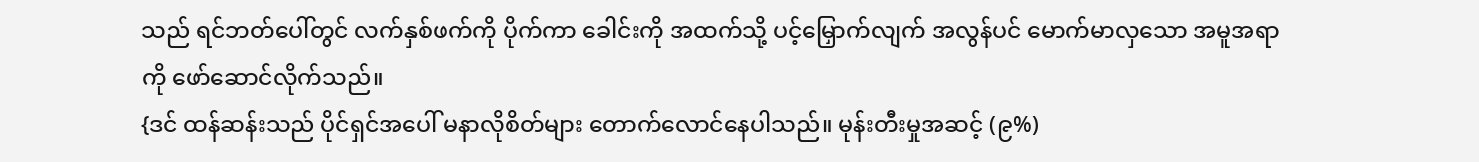သည် ရင်ဘတ်ပေါ်တွင် လက်နှစ်ဖက်ကို ပိုက်ကာ ခေါင်းကို အထက်သို့ ပင့်မြှောက်လျက် အလွန်ပင် မောက်မာလှသော အမူအရာကို ဖော်ဆောင်လိုက်သည်။
{ဒင် ထန်ဆန်းသည် ပိုင်ရှင်အပေါ် မနာလိုစိတ်များ တောက်လောင်နေပါသည်။ မုန်းတီးမှုအဆင့် (၉%)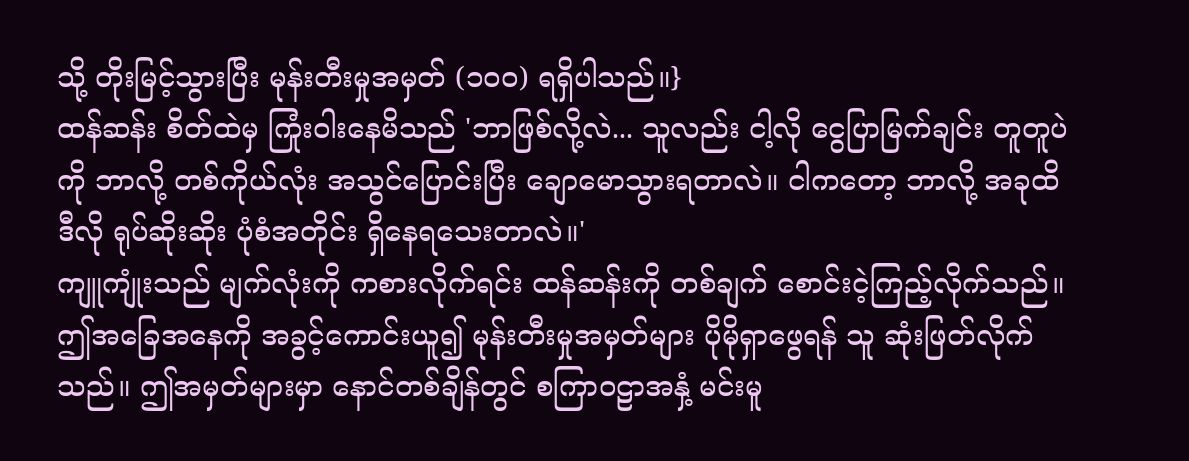သို့ တိုးမြင့်သွားပြီး မုန်းတီးမှုအမှတ် (၁၀၀) ရရှိပါသည်။}
ထန်ဆန်း စိတ်ထဲမှ ကြုံးဝါးနေမိသည် 'ဘာဖြစ်လို့လဲ... သူလည်း ငါ့လို ငွေပြာမြက်ချင်း တူတူပဲကို ဘာလို့ တစ်ကိုယ်လုံး အသွင်ပြောင်းပြီး ချောမောသွားရတာလဲ။ ငါကတော့ ဘာလို့ အခုထိ ဒီလို ရုပ်ဆိုးဆိုး ပုံစံအတိုင်း ရှိနေရသေးတာလဲ။'
ကျူကျုံးသည် မျက်လုံးကို ကစားလိုက်ရင်း ထန်ဆန်းကို တစ်ချက် စောင်းငဲ့ကြည့်လိုက်သည်။ ဤအခြေအနေကို အခွင့်ကောင်းယူ၍ မုန်းတီးမှုအမှတ်များ ပိုမိုရှာဖွေရန် သူ ဆုံးဖြတ်လိုက်သည်။ ဤအမှတ်များမှာ နောင်တစ်ချိန်တွင် စကြာဝဠာအနှံ့ မင်းမူ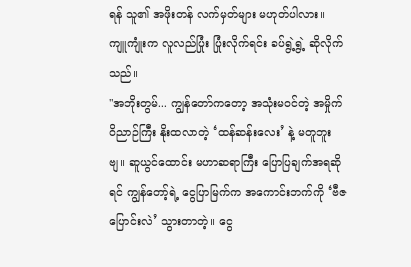ရန် သူ၏ အဖိုးတန် လက်မှတ်များ မဟုတ်ပါလား။
ကျူကျုံးက လူလည်ပြုံး ပြုံးလိုက်ရင်း ခပ်ရွဲ့ရွဲ့ ဆိုလိုက်သည်။
"အဘိုးတွမ်... ကျွန်တော်ကတော့ အသုံးမဝင်တဲ့ အမှိုက်ဝိညာဉ်ကြီး နိုးထလာတဲ့ ‘ထန်ဆန်းလေး’ နဲ့ မတူဘူးဗျ။ ဆူယွင်ထောင်း မဟာဆရာကြီး ပြောပြချက်အရဆိုရင် ကျွန်တော့်ရဲ့ ငွေပြာမြက်က အကောင်းဘက်ကို ‘ဗီဇပြောင်းလဲ’ သွားတာတဲ့။ ငွေ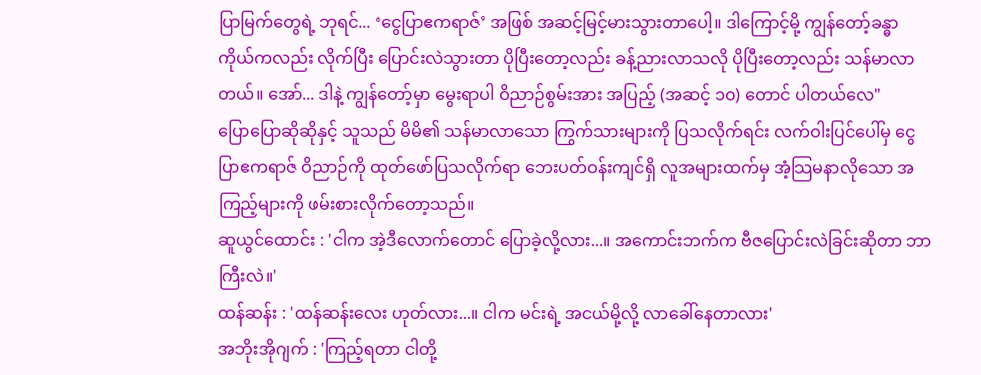ပြာမြက်တွေရဲ့ ဘုရင်... ‘ငွေပြာဧကရာဇ်’ အဖြစ် အဆင့်မြင့်မားသွားတာပေါ့။ ဒါကြောင့်မို့ ကျွန်တော့်ခန္ဓာကိုယ်ကလည်း လိုက်ပြီး ပြောင်းလဲသွားတာ ပိုပြီးတော့လည်း ခန့်ညားလာသလို ပိုပြီးတော့လည်း သန်မာလာတယ်။ အော်... ဒါနဲ့ ကျွန်တော့်မှာ မွေးရာပါ ဝိညာဉ်စွမ်းအား အပြည့် (အဆင့် ၁၀) တောင် ပါတယ်လေ"
ပြောပြောဆိုဆိုနှင့် သူသည် မိမိ၏ သန်မာလာသော ကြွက်သားများကို ပြသလိုက်ရင်း လက်ဝါးပြင်ပေါ်မှ ငွေပြာဧကရာဇ် ဝိညာဉ်ကို ထုတ်ဖော်ပြသလိုက်ရာ ဘေးပတ်ဝန်းကျင်ရှိ လူအများထက်မှ အံ့သြမနာလိုသော အကြည့်များကို ဖမ်းစားလိုက်တော့သည်။
ဆူယွင်ထောင်း : 'ငါက အဲ့ဒီလောက်တောင် ပြောခဲ့လို့လား...။ အကောင်းဘက်က ဗီဇပြောင်းလဲခြင်းဆိုတာ ဘာကြီးလဲ။'
ထန်ဆန်း : 'ထန်ဆန်းလေး ဟုတ်လား...။ ငါက မင်းရဲ့ အငယ်မို့လို့ လာခေါ်နေတာလား'
အဘိုးအိုဂျက် : 'ကြည့်ရတာ ငါတို့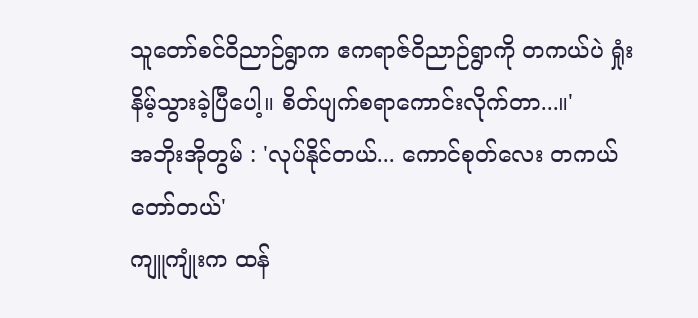သူတော်စင်ဝိညာဉ်ရွာက ဧကရာဇ်ဝိညာဉ်ရွာကို တကယ်ပဲ ရှုံးနိမ့်သွားခဲ့ပြီပေါ့။ စိတ်ပျက်စရာကောင်းလိုက်တာ...။'
အဘိုးအိုတွမ် : 'လုပ်နိုင်တယ်... ကောင်စုတ်လေး တကယ် တော်တယ်'
ကျူကျုံးက ထန်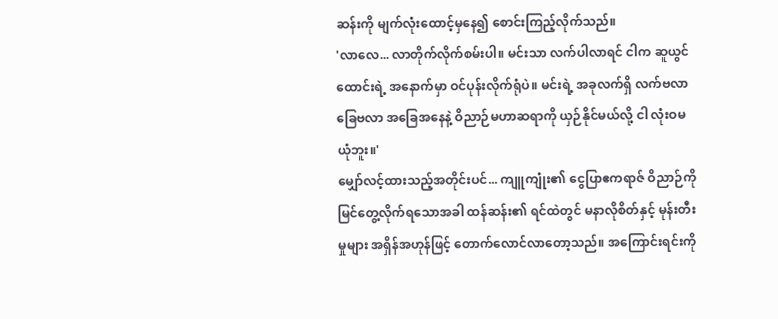ဆန်းကို မျက်လုံးထောင့်မှနေ၍ စောင်းကြည့်လိုက်သည်။
'လာလေ... လာတိုက်လိုက်စမ်းပါ။ မင်းသာ လက်ပါလာရင် ငါက ဆူယွင်ထောင်းရဲ့ အနောက်မှာ ဝင်ပုန်းလိုက်ရုံပဲ။ မင်းရဲ့ အခုလက်ရှိ လက်ဗလာခြေဗလာ အခြေအနေနဲ့ ဝိညာဉ်မဟာဆရာကို ယှဉ်နိုင်မယ်လို့ ငါ လုံးဝမယုံဘူး။'
မျှော်လင့်ထားသည့်အတိုင်းပင်... ကျူကျုံး၏ ငွေပြာဧကရာဇ် ဝိညာဉ်ကို မြင်တွေ့လိုက်ရသောအခါ ထန်ဆန်း၏ ရင်ထဲတွင် မနာလိုစိတ်နှင့် မုန်းတီးမှုများ အရှိန်အဟုန်ဖြင့် တောက်လောင်လာတော့သည်။ အကြောင်းရင်းကို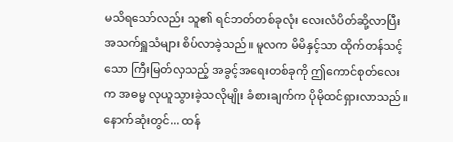မသိရသော်လည်း သူ၏ ရင်ဘတ်တစ်ခုလုံး လေးလံပိတ်ဆို့လာပြီး အသက်ရှူသံများ စိပ်လာခဲ့သည်။ မူလက မိမိနှင့်သာ ထိုက်တန်သင့်သော ကြီးမြတ်လှသည့် အခွင့်အရေးတစ်ခုကို ဤကောင်စုတ်လေးက အဓမ္မ လုယူသွားခဲ့သလိုမျိုး ခံစားချက်က ပိုမိုထင်ရှားလာသည်။
နောက်ဆုံးတွင်... ထန်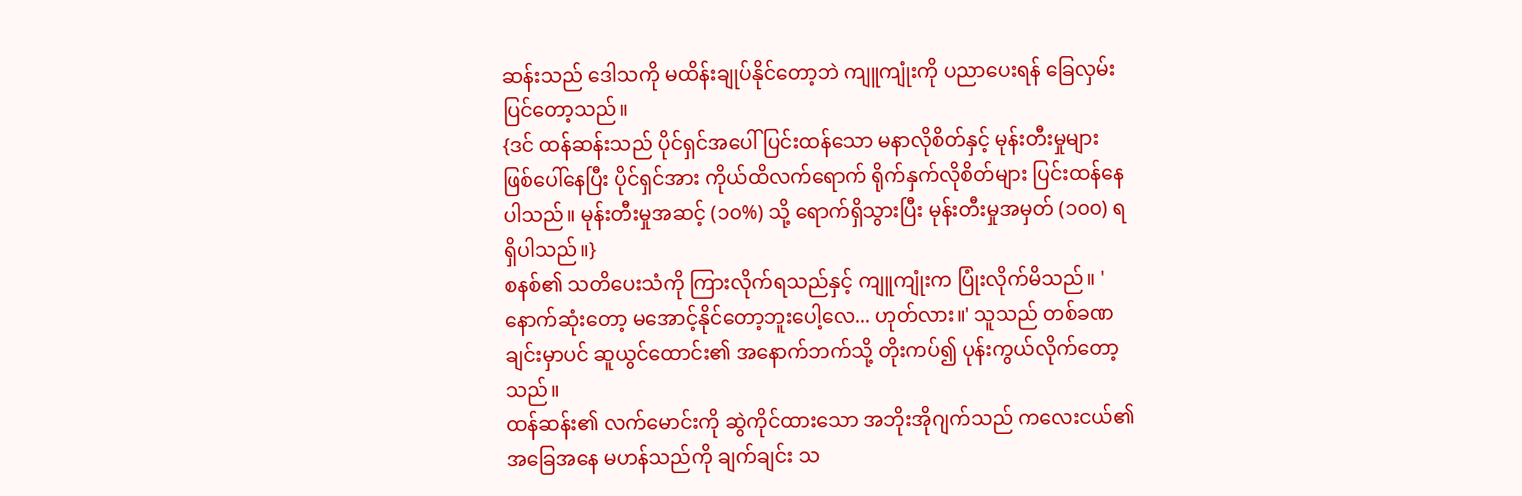ဆန်းသည် ဒေါသကို မထိန်းချုပ်နိုင်တော့ဘဲ ကျူကျုံးကို ပညာပေးရန် ခြေလှမ်းပြင်တော့သည်။
{ဒင် ထန်ဆန်းသည် ပိုင်ရှင်အပေါ် ပြင်းထန်သော မနာလိုစိတ်နှင့် မုန်းတီးမှုများ ဖြစ်ပေါ်နေပြီး ပိုင်ရှင်အား ကိုယ်ထိလက်ရောက် ရိုက်နှက်လိုစိတ်များ ပြင်းထန်နေပါသည်။ မုန်းတီးမှုအဆင့် (၁၀%) သို့ ရောက်ရှိသွားပြီး မုန်းတီးမှုအမှတ် (၁၀၀) ရရှိပါသည်။}
စနစ်၏ သတိပေးသံကို ကြားလိုက်ရသည်နှင့် ကျူကျုံးက ပြုံးလိုက်မိသည်။ 'နောက်ဆုံးတော့ မအောင့်နိုင်တော့ဘူးပေါ့လေ... ဟုတ်လား။' သူသည် တစ်ခဏချင်းမှာပင် ဆူယွင်ထောင်း၏ အနောက်ဘက်သို့ တိုးကပ်၍ ပုန်းကွယ်လိုက်တော့သည်။
ထန်ဆန်း၏ လက်မောင်းကို ဆွဲကိုင်ထားသော အဘိုးအိုဂျက်သည် ကလေးငယ်၏ အခြေအနေ မဟန်သည်ကို ချက်ချင်း သ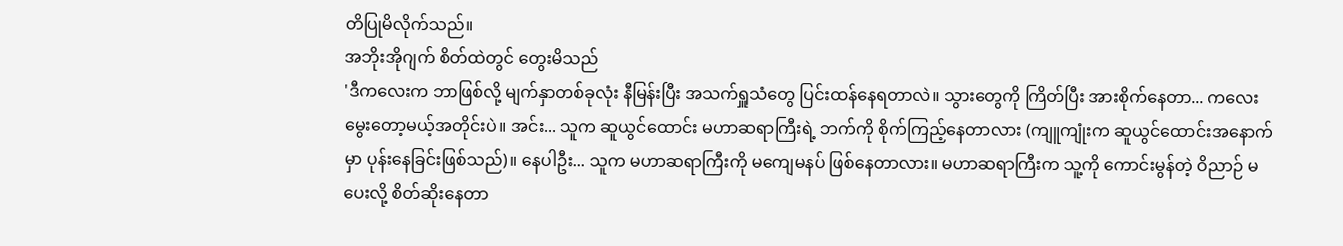တိပြုမိလိုက်သည်။
အဘိုးအိုဂျက် စိတ်ထဲတွင် တွေးမိသည်
'ဒီကလေးက ဘာဖြစ်လို့ မျက်နှာတစ်ခုလုံး နီမြန်းပြီး အသက်ရှူသံတွေ ပြင်းထန်နေရတာလဲ။ သွားတွေကို ကြိတ်ပြီး အားစိုက်နေတာ... ကလေးမွေးတော့မယ့်အတိုင်းပဲ။ အင်း... သူက ဆူယွင်ထောင်း မဟာဆရာကြီးရဲ့ ဘက်ကို စိုက်ကြည့်နေတာလား (ကျူကျုံးက ဆူယွင်ထောင်းအနောက်မှာ ပုန်းနေခြင်းဖြစ်သည်)။ နေပါဦး... သူက မဟာဆရာကြီးကို မကျေမနပ် ဖြစ်နေတာလား။ မဟာဆရာကြီးက သူ့ကို ကောင်းမွန်တဲ့ ဝိညာဉ် မပေးလို့ စိတ်ဆိုးနေတာ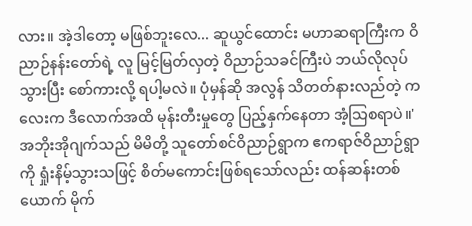လား။ အဲ့ဒါတော့ မဖြစ်ဘူးလေ... ဆူယွင်ထောင်း မဟာဆရာကြီးက ဝိညာဉ်နန်းတော်ရဲ့ လူ မြင့်မြတ်လှတဲ့ ဝိညာဉ်သခင်ကြီးပဲ ဘယ်လိုလုပ် သွားပြီး စော်ကားလို့ ရပါ့မလဲ။ ပုံမှန်ဆို အလွန် သိတတ်နားလည်တဲ့ ကလေးက ဒီလောက်အထိ မုန်းတီးမှုတွေ ပြည့်နှက်နေတာ အံ့သြစရာပဲ။'
အဘိုးအိုဂျက်သည် မိမိတို့ သူတော်စင်ဝိညာဉ်ရွာက ဧကရာဇ်ဝိညာဉ်ရွာကို ရှုံးနိမ့်သွားသဖြင့် စိတ်မကောင်းဖြစ်ရသော်လည်း ထန်ဆန်းတစ်ယောက် မိုက်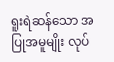ရူးရဲဆန်သော အပြုအမူမျိုး လုပ်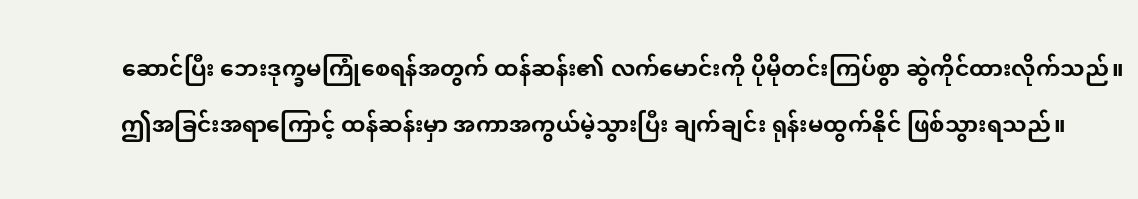ဆောင်ပြီး ဘေးဒုက္ခမကြုံစေရန်အတွက် ထန်ဆန်း၏ လက်မောင်းကို ပိုမိုတင်းကြပ်စွာ ဆွဲကိုင်ထားလိုက်သည်။
ဤအခြင်းအရာကြောင့် ထန်ဆန်းမှာ အကာအကွယ်မဲ့သွားပြီး ချက်ချင်း ရုန်းမထွက်နိုင် ဖြစ်သွားရသည်။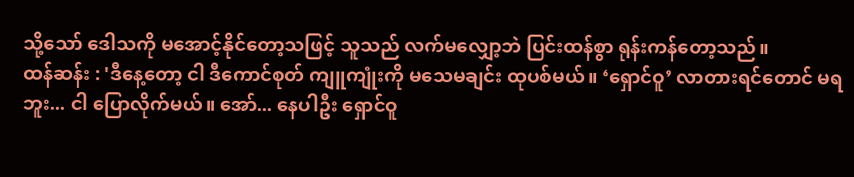သို့သော် ဒေါသကို မအောင့်နိုင်တော့သဖြင့် သူသည် လက်မလျှော့ဘဲ ပြင်းထန်စွာ ရုန်းကန်တော့သည်။
ထန်ဆန်း : 'ဒီနေ့တော့ ငါ ဒီကောင်စုတ် ကျူကျုံးကို မသေမချင်း ထုပစ်မယ်။ ‘ရှောင်ဝူ’ လာတားရင်တောင် မရဘူး... ငါ ပြောလိုက်မယ်။ အော်... နေပါဦး ရှောင်ဝူ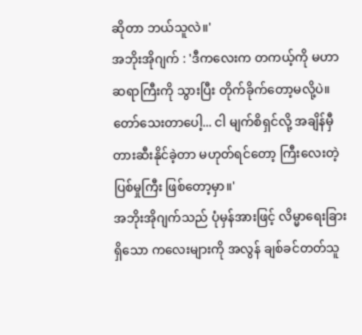ဆိုတာ ဘယ်သူလဲ။'
အဘိုးအိုဂျက် : 'ဒီကလေးက တကယ့်ကို မဟာဆရာကြီးကို သွားပြီး တိုက်ခိုက်တော့မလို့ပဲ။ တော်သေးတာပေါ့... ငါ မျက်စိရှင်လို့ အချိန်မှီ တားဆီးနိုင်ခဲ့တာ မဟုတ်ရင်တော့ ကြီးလေးတဲ့ ပြစ်မှုကြီး ဖြစ်တော့မှာ။'
အဘိုးအိုဂျက်သည် ပုံမှန်အားဖြင့် လိမ္မာရေးခြားရှိသော ကလေးများကို အလွန် ချစ်ခင်တတ်သူ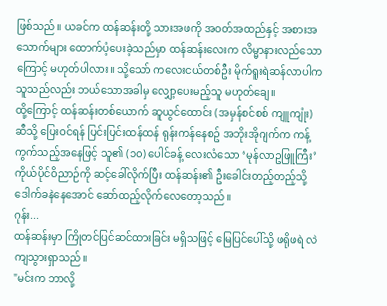ဖြစ်သည်။ ယခင်က ထန်ဆန်းတို့ သားအဖကို အဝတ်အထည်နှင့် အစားအသောက်များ ထောက်ပံ့ပေးခဲ့သည်မှာ ထန်ဆန်းလေးက လိမ္မာနားလည်သောကြောင့် မဟုတ်ပါလား။ သို့သော် ကလေးငယ်တစ်ဦး မိုက်ရူးရဲဆန်လာပါက သူသည်လည်း ဘယ်သောအခါမှ လျှော့ပေးမည့်သူ မဟုတ်ချေ။
ထို့ကြောင့် ထန်ဆန်းတစ်ယောက် ဆူယွင်ထောင်း (အမှန်စင်စစ် ကျူကျုံး) ဆီသို့ ပြေးဝင်ရန် ပြင်းပြင်းထန်ထန် ရုန်းကန်နေစဥ် အဘိုးအိုဂျက်က ကန့်ကွက်သည့်အနေဖြင့် သူ၏ (၁၀) ပေါင်ခန့် လေးလံသော ‘မုန်လာဥဖြူကြီး’ ကိုယ်ပိုင်ဝိညာဉ်ကို ဆင့်ခေါ်လိုက်ပြီး ထန်ဆန်း၏ ဦးခေါင်းတည့်တည့်သို့ ဒေါက်ခနဲနေအောင် ဆော်ထည့်လိုက်လေတော့သည်။
ဂုန်း...
ထန်ဆန်းမှာ ကြိုတင်ပြင်ဆင်ထားခြင်း မရှိသဖြင့် မြေပြင်ပေါ်သို့ ဖရိုဖရဲ လဲကျသွားရှာသည်။
"မင်းက ဘာလို့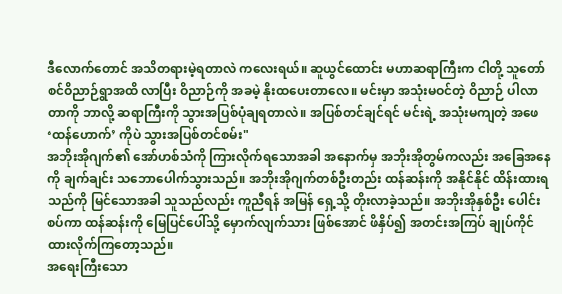ဒီလောက်တောင် အသိတရားမဲ့ရတာလဲ ကလေးရယ်။ ဆူယွင်ထောင်း မဟာဆရာကြီးက ငါတို့ သူတော်စင်ဝိညာဉ်ရွာအထိ လာပြီး ဝိညာဉ်ကို အခမဲ့ နိုးထပေးတာလေ။ မင်းမှာ အသုံးမဝင်တဲ့ ဝိညာဉ် ပါလာတာကို ဘာလို့ ဆရာကြီးကို သွားအပြစ်ပုံချရတာလဲ။ အပြစ်တင်ချင်ရင် မင်းရဲ့ အသုံးမကျတဲ့ အဖေ ‘ထန်ဟောက်’ ကိုပဲ သွားအပြစ်တင်စမ်း"
အဘိုးအိုဂျက်၏ အော်ဟစ်သံကို ကြားလိုက်ရသောအခါ အနောက်မှ အဘိုးအိုတွမ်ကလည်း အခြေအနေကို ချက်ချင်း သဘောပေါက်သွားသည်။ အဘိုးအိုဂျက်တစ်ဦးတည်း ထန်ဆန်းကို အနိုင်နိုင် ထိန်းထားရသည်ကို မြင်သောအခါ သူသည်လည်း ကူညီရန် အမြန် ရှေ့သို့ တိုးလာခဲ့သည်။ အဘိုးအိုနှစ်ဦး ပေါင်းစပ်ကာ ထန်ဆန်းကို မြေပြင်ပေါ်သို့ မှောက်လျက်သား ဖြစ်အောင် ဖိနှိပ်၍ အတင်းအကြပ် ချုပ်ကိုင်ထားလိုက်ကြတော့သည်။
အရေးကြီးသော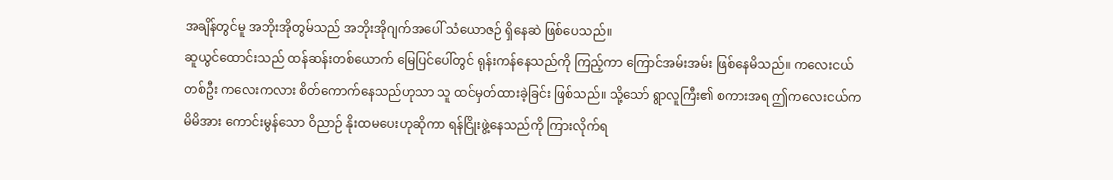အချိန်တွင်မူ အဘိုးအိုတွမ်သည် အဘိုးအိုဂျက်အပေါ် သံယောဇဉ် ရှိနေဆဲ ဖြစ်ပေသည်။
ဆူယွင်ထောင်းသည် ထန်ဆန်းတစ်ယောက် မြေပြင်ပေါ်တွင် ရုန်းကန်နေသည်ကို ကြည့်ကာ ကြောင်အမ်းအမ်း ဖြစ်နေမိသည်။ ကလေးငယ်တစ်ဦး ကလေးကလား စိတ်ကောက်နေသည်ဟုသာ သူ ထင်မှတ်ထားခဲ့ခြင်း ဖြစ်သည်။ သို့သော် ရွာလူကြီး၏ စကားအရ ဤကလေးငယ်က မိမိအား ကောင်းမွန်သော ဝိညာဉ် နိုးထမပေးဟုဆိုကာ ရန်ငြိုးဖွဲ့နေသည်ကို ကြားလိုက်ရ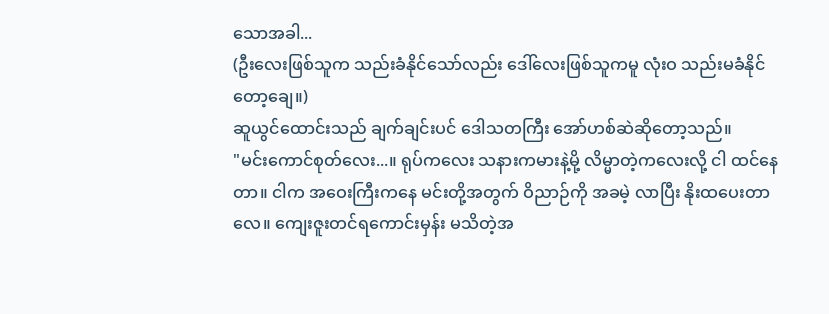သောအခါ...
(ဦးလေးဖြစ်သူက သည်းခံနိုင်သော်လည်း ဒေါ်လေးဖြစ်သူကမူ လုံးဝ သည်းမခံနိုင်တော့ချေ။)
ဆူယွင်ထောင်းသည် ချက်ချင်းပင် ဒေါသတကြီး အော်ဟစ်ဆဲဆိုတော့သည်။
"မင်းကောင်စုတ်လေး...။ ရုပ်ကလေး သနားကမားနဲ့မို့ လိမ္မာတဲ့ကလေးလို့ ငါ ထင်နေတာ။ ငါက အဝေးကြီးကနေ မင်းတို့အတွက် ဝိညာဉ်ကို အခမဲ့ လာပြီး နိုးထပေးတာလေ။ ကျေးဇူးတင်ရကောင်းမှန်း မသိတဲ့အ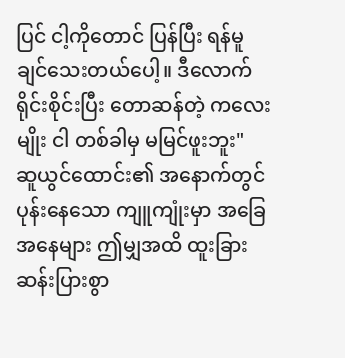ပြင် ငါ့ကိုတောင် ပြန်ပြီး ရန်မူချင်သေးတယ်ပေါ့။ ဒီလောက် ရိုင်းစိုင်းပြီး တောဆန်တဲ့ ကလေးမျိုး ငါ တစ်ခါမှ မမြင်ဖူးဘူး"
ဆူယွင်ထောင်း၏ အနောက်တွင် ပုန်းနေသော ကျူကျုံးမှာ အခြေအနေများ ဤမျှအထိ ထူးခြားဆန်းပြားစွာ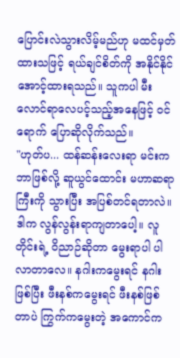ပြောင်းလဲသွားလိမ့်မည်ဟု မထင်မှတ်ထားသဖြင့် ရယ်ချင်စိတ်ကို အနိုင်နိုင် အောင့်ထားရသည်။ သူကပါ မီးလောင်ရာလေပင့်သည့်အနေဖြင့် ဝင်ရောက် ပြောဆိုလိုက်သည်။
"ဟုတ်ပ... ထန်ဆန်းလေးရာ မင်းက ဘာဖြစ်လို့ ဆူယွင်ထောင်း မဟာဆရာကြီးကို သွားပြီး အပြစ်တင်ရတာလဲ။ ဒါက လွန်လွန်းရာကျတာပေါ့။ လူတိုင်းရဲ့ ဝိညာဉ်ဆိုတာ မွေးရာပါ ပါလာတာလေ။ နဂါးကမွေးရင် နဂါးဖြစ်ပြီး ဖီးနစ်ကမွေးရင် ဖီးနစ်ဖြစ်တာပဲ ကြွက်ကမွေးတဲ့ အကောင်က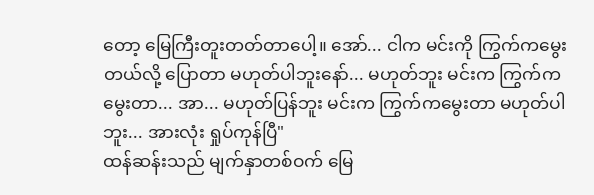တော့ မြေကြီးတူးတတ်တာပေါ့။ အော်... ငါက မင်းကို ကြွက်ကမွေးတယ်လို့ ပြောတာ မဟုတ်ပါဘူးနော်... မဟုတ်ဘူး မင်းက ကြွက်ကမွေးတာ... အာ... မဟုတ်ပြန်ဘူး မင်းက ကြွက်ကမွေးတာ မဟုတ်ပါဘူး... အားလုံး ရှုပ်ကုန်ပြီ"
ထန်ဆန်းသည် မျက်နှာတစ်ဝက် မြေ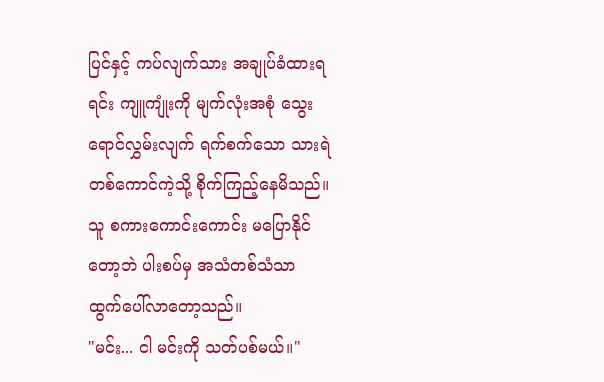ပြင်နှင့် ကပ်လျက်သား အချုပ်ခံထားရရင်း ကျူကျုံးကို မျက်လုံးအစုံ သွေးရောင်လွှမ်းလျက် ရက်စက်သော သားရဲတစ်ကောင်ကဲ့သို့ စိုက်ကြည့်နေမိသည်။ သူ စကားကောင်းကောင်း မပြောနိုင်တော့ဘဲ ပါးစပ်မှ အသံတစ်သံသာ ထွက်ပေါ်လာတော့သည်။
"မင်း... ငါ မင်းကို သတ်ပစ်မယ်။"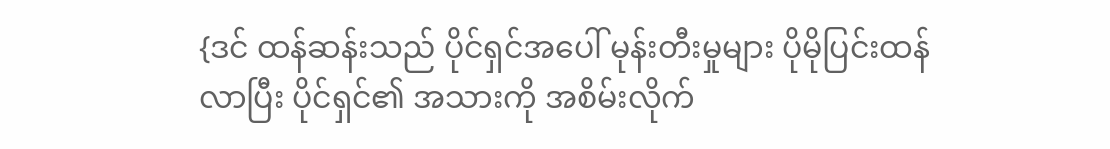{ဒင် ထန်ဆန်းသည် ပိုင်ရှင်အပေါ် မုန်းတီးမှုများ ပိုမိုပြင်းထန်လာပြီး ပိုင်ရှင်၏ အသားကို အစိမ်းလိုက်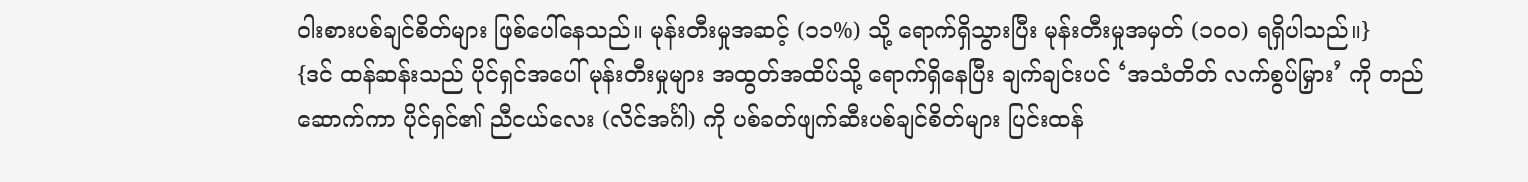ဝါးစားပစ်ချင်စိတ်များ ဖြစ်ပေါ်နေသည်။ မုန်းတီးမှုအဆင့် (၁၁%) သို့ ရောက်ရှိသွားပြီး မုန်းတီးမှုအမှတ် (၁၀၀) ရရှိပါသည်။}
{ဒင် ထန်ဆန်းသည် ပိုင်ရှင်အပေါ် မုန်းတီးမှုများ အထွတ်အထိပ်သို့ ရောက်ရှိနေပြီး ချက်ချင်းပင် ‘အသံတိတ် လက်စွပ်မြှား’ ကို တည်ဆောက်ကာ ပိုင်ရှင်၏ ညီငယ်လေး (လိင်အင်္ဂါ) ကို ပစ်ခတ်ဖျက်ဆီးပစ်ချင်စိတ်များ ပြင်းထန်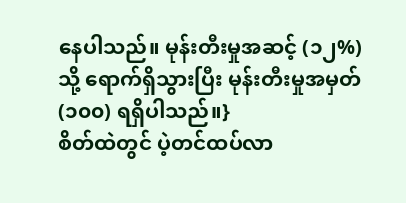နေပါသည်။ မုန်းတီးမှုအဆင့် (၁၂%) သို့ ရောက်ရှိသွားပြီး မုန်းတီးမှုအမှတ် (၁၀၀) ရရှိပါသည်။}
စိတ်ထဲတွင် ပဲ့တင်ထပ်လာ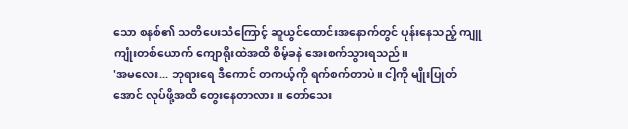သော စနစ်၏ သတိပေးသံကြောင့် ဆူယွင်ထောင်းအနောက်တွင် ပုန်းနေသည့် ကျူကျုံးတစ်ယောက် ကျောရိုးထဲအထိ စိမ့်ခနဲ အေးစက်သွားရသည်။
'အမလေး... ဘုရားရေ ဒီကောင် တကယ့်ကို ရက်စက်တာပဲ။ ငါ့ကို မျိုးပြုတ်အောင် လုပ်ဖို့အထိ တွေးနေတာလား။ တော်သေး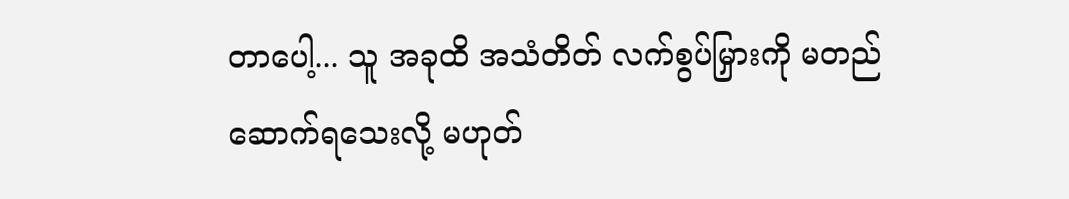တာပေါ့... သူ အခုထိ အသံတိတ် လက်စွပ်မြှားကို မတည်ဆောက်ရသေးလို့ မဟုတ်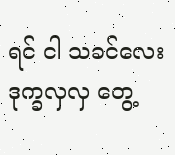ရင် ငါ သခင်လေး ဒုက္ခလှလှ တွေ့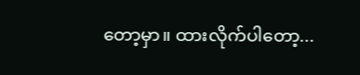တော့မှာ။ ထားလိုက်ပါတော့...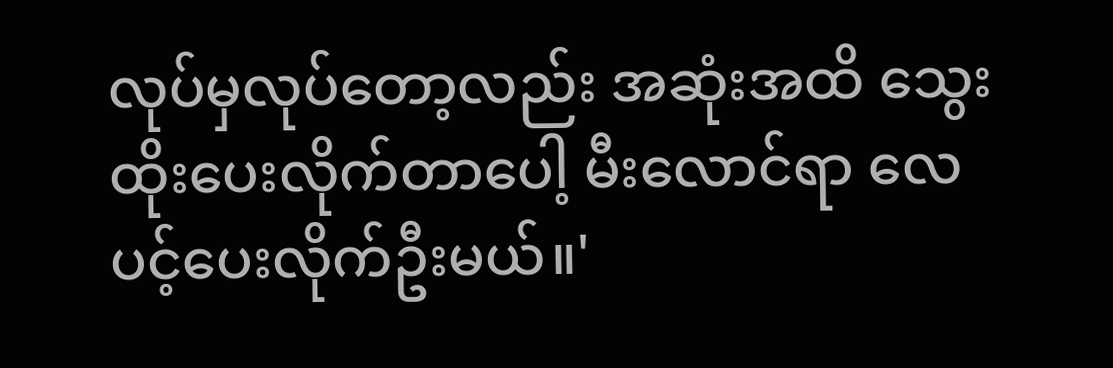လုပ်မှလုပ်တော့လည်း အဆုံးအထိ သွေးထိုးပေးလိုက်တာပေါ့ မီးလောင်ရာ လေပင့်ပေးလိုက်ဦးမယ်။'